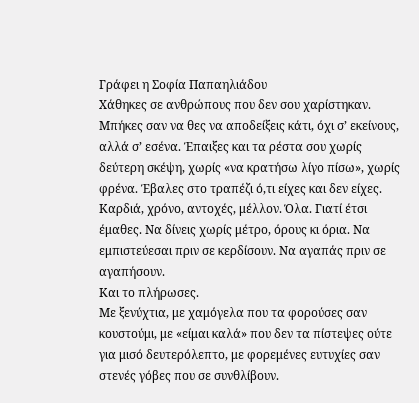Γράφει η Σοφία Παπαηλιάδου
Χάθηκες σε ανθρώπους που δεν σου χαρίστηκαν. Μπήκες σαν να θες να αποδείξεις κάτι, όχι σ’ εκείνους, αλλά σ’ εσένα. Έπαιξες και τα ρέστα σου χωρίς δεύτερη σκέψη, χωρίς «να κρατήσω λίγο πίσω», χωρίς φρένα. Έβαλες στο τραπέζι ό,τι είχες και δεν είχες. Καρδιά, χρόνο, αντοχές, μέλλον. Όλα. Γιατί έτσι έμαθες. Να δίνεις χωρίς μέτρο, όρους κι όρια. Να εμπιστεύεσαι πριν σε κερδίσουν. Να αγαπάς πριν σε αγαπήσουν.
Και το πλήρωσες.
Με ξενύχτια, με χαμόγελα που τα φορούσες σαν κουστούμι, με «είμαι καλά» που δεν τα πίστεψες ούτε για μισό δευτερόλεπτο, με φορεμένες ευτυχίες σαν στενές γόβες που σε συνθλίβουν.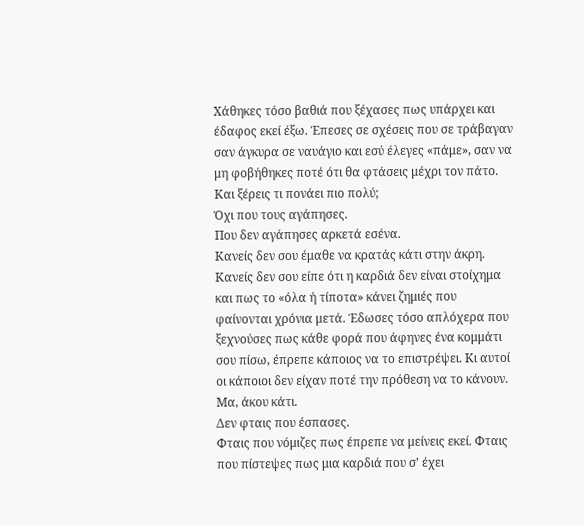Χάθηκες τόσο βαθιά που ξέχασες πως υπάρχει και έδαφος εκεί έξω. Έπεσες σε σχέσεις που σε τράβαγαν σαν άγκυρα σε ναυάγιο και εσύ έλεγες «πάμε», σαν να μη φοβήθηκες ποτέ ότι θα φτάσεις μέχρι τον πάτο.
Και ξέρεις τι πονάει πιο πολύ;
Όχι που τους αγάπησες.
Που δεν αγάπησες αρκετά εσένα.
Κανείς δεν σου έμαθε να κρατάς κάτι στην άκρη. Κανείς δεν σου είπε ότι η καρδιά δεν είναι στοίχημα και πως το «όλα ή τίποτα» κάνει ζημιές που φαίνονται χρόνια μετά. Έδωσες τόσο απλόχερα που ξεχνούσες πως κάθε φορά που άφηνες ένα κομμάτι σου πίσω, έπρεπε κάποιος να το επιστρέψει. Κι αυτοί οι κάποιοι δεν είχαν ποτέ την πρόθεση να το κάνουν.
Μα, άκου κάτι.
Δεν φταις που έσπασες.
Φταις που νόμιζες πως έπρεπε να μείνεις εκεί. Φταις που πίστεψες πως μια καρδιά που σ’ έχει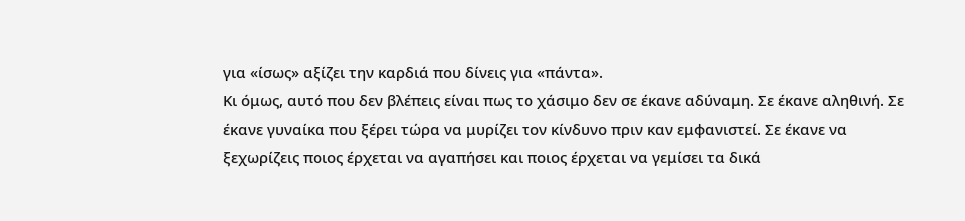για «ίσως» αξίζει την καρδιά που δίνεις για «πάντα».
Κι όμως, αυτό που δεν βλέπεις είναι πως το χάσιμο δεν σε έκανε αδύναμη. Σε έκανε αληθινή. Σε έκανε γυναίκα που ξέρει τώρα να μυρίζει τον κίνδυνο πριν καν εμφανιστεί. Σε έκανε να ξεχωρίζεις ποιος έρχεται να αγαπήσει και ποιος έρχεται να γεμίσει τα δικά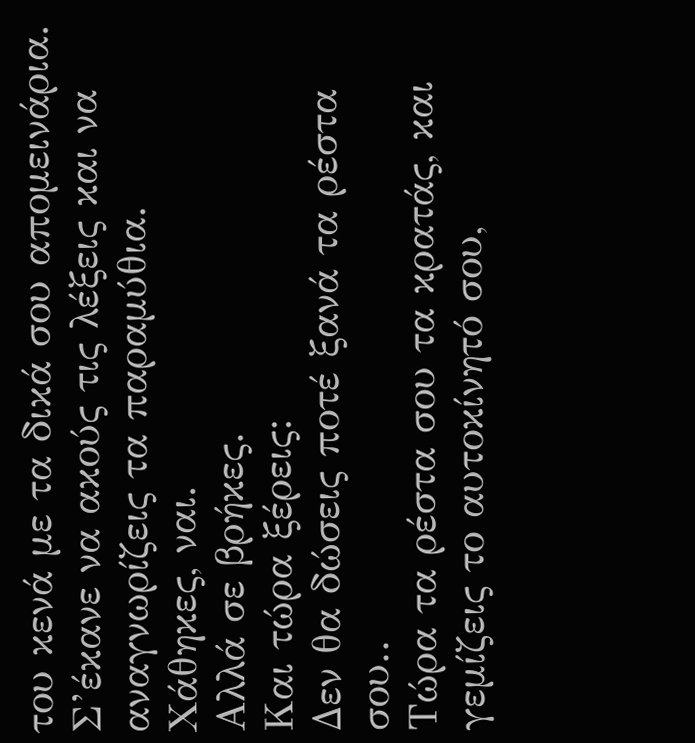του κενά με τα δικά σου απομεινάρια. Σ’έκανε να ακούς τις λέξεις και να αναγνωρίζεις τα παραμύθια.
Χάθηκες, ναι.
Αλλά σε βρήκες.
Και τώρα ξέρεις:
Δεν θα δώσεις ποτέ ξανά τα ρέστα σου..
Τώρα τα ρέστα σου τα κρατάς, και γεμίζεις το αυτοκίνητό σου,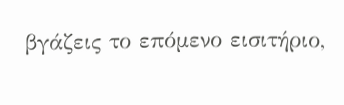βγάζεις το επόμενο εισιτήριο,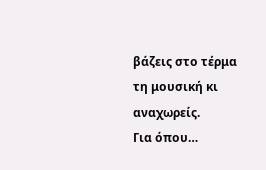βάζεις στο τέρμα τη μουσική κι αναχωρείς.
Για όπου…